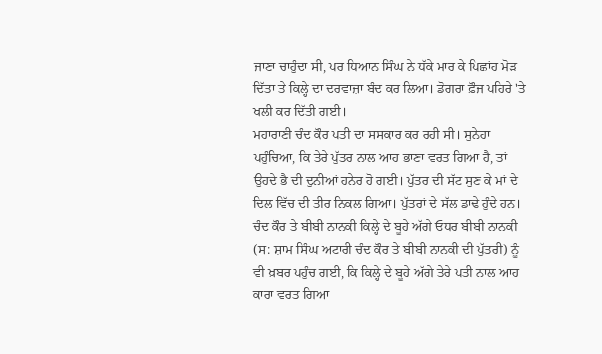ਜਾਣਾ ਚਾਹੁੰਦਾ ਸੀ, ਪਰ ਧਿਆਨ ਸਿੰਘ ਨੇ ਧੱਕੇ ਮਾਰ ਕੇ ਪਿਛਾਂਹ ਮੋੜ ਦਿੱਤਾ ਤੇ ਕਿਲ੍ਹੇ ਦਾ ਦਰਵਾਜ਼ਾ ਬੰਦ ਕਰ ਲਿਆ। ਡੋਗਰਾ ਫ਼ੌਜ ਪਹਿਰੇ 'ਤੇ ਖਲੀ ਕਰ ਦਿੱਤੀ ਗਈ।
ਮਹਾਰਾਣੀ ਚੰਦ ਕੌਰ ਪਤੀ ਦਾ ਸਸਕਾਰ ਕਰ ਰਹੀ ਸੀ। ਸੁਨੇਹਾ ਪਹੁੰਚਿਆ, ਕਿ ਤੇਰੇ ਪੁੱਤਰ ਨਾਲ ਆਹ ਭਾਣਾ ਵਰਤ ਗਿਆ ਹੈ, ਤਾਂ ਉਹਦੇ ਭੈ ਦੀ ਦੁਨੀਆਂ ਹਨੇਰ ਹੋ ਗਈ। ਪੁੱਤਰ ਦੀ ਸੱਟ ਸੁਣ ਕੇ ਮਾਂ ਦੇ ਦਿਲ ਵਿੱਚ ਦੀ ਤੀਰ ਨਿਕਲ ਗਿਆ। ਪੁੱਤਰਾਂ ਦੇ ਸੱਲ ਡਾਢੇ ਹੁੰਦੇ ਹਨ।
ਚੰਦ ਕੌਰ ਤੇ ਬੀਬੀ ਨਾਨਕੀ ਕਿਲ੍ਹੇ ਦੇ ਬੂਹੇ ਅੱਗੇ ਓਧਰ ਬੀਬੀ ਨਾਨਕੀ (ਸ: ਸ਼ਾਮ ਸਿੰਘ ਅਟਾਰੀ ਚੰਦ ਕੌਰ ਤੇ ਬੀਬੀ ਨਾਨਕੀ ਦੀ ਪੁੱਤਰੀ) ਨੂੰ ਵੀ ਖ਼ਬਰ ਪਹੁੰਚ ਗਈ, ਕਿ ਕਿਲ੍ਹੇ ਦੇ ਬੂਹੇ ਅੱਗੇ ਤੇਰੇ ਪਤੀ ਨਾਲ ਆਹ ਕਾਰਾ ਵਰਤ ਗਿਆ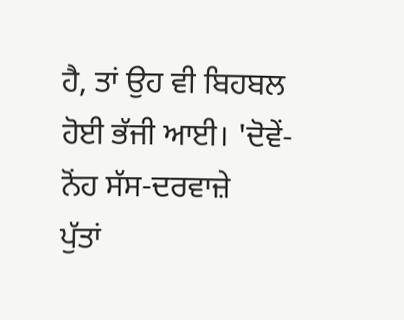ਹੈ, ਤਾਂ ਉਹ ਵੀ ਬਿਹਬਲ ਹੋਈ ਭੱਜੀ ਆਈ। 'ਦੋਵੇਂ-ਨੋਂਹ ਸੱਸ-ਦਰਵਾਜ਼ੇ
ਪੁੱਤਾਂ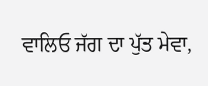ਵਾਲਿਓ ਜੱਗ ਦਾ ਪੁੱਤ ਮੇਵਾ,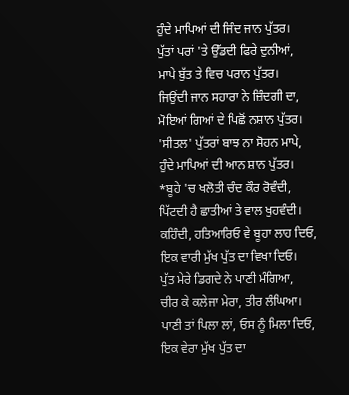ਹੁੰਦੇ ਮਾਪਿਆਂ ਦੀ ਜਿੰਦ ਜਾਨ ਪੁੱਤਰ।
ਪੁੱਤਾਂ ਪਰਾਂ 'ਤੇ ਉੱਡਦੀ ਫਿਰੇ ਦੁਨੀਆਂ,
ਮਾਪੇ ਬੁੱਤ ਤੇ ਵਿਚ ਪਰਾਨ ਪੁੱਤਰ।
ਜਿਉਂਦੀ ਜਾਨ ਸਹਾਰਾ ਨੇ ਜ਼ਿੰਦਗੀ ਦਾ,
ਮੋਇਆਂ ਗਿਆਂ ਦੇ ਪਿਛੋਂ ਨਸ਼ਾਨ ਪੁੱਤਰ।
'ਸੀਤਲ' ਪੁੱਤਰਾਂ ਬਾਝ ਨਾ ਸੋਹਨ ਮਾਪੇ,
ਹੁੰਦੇ ਮਾਪਿਆਂ ਦੀ ਆਨ ਸ਼ਾਨ ਪੁੱਤਰ।
*ਬੂਹੇ 'ਚ ਖਲੋਤੀ ਚੰਦ ਕੌਰ ਰੋਵੰਦੀ,
ਪਿੱਟਦੀ ਹੈ ਛਾਤੀਆਂ ਤੇ ਵਾਲ ਖੁਹਵੰਦੀ।
ਕਹਿੰਦੀ, ਹਤਿਆਰਿਓ ਵੇ ਬੂਹਾ ਲਾਹ ਦਿਓ,
ਇਕ ਵਾਰੀ ਮੁੱਖ ਪੁੱਤ ਦਾ ਵਿਖਾ ਦਿਓ।
ਪੁੱਤ ਮੇਰੇ ਡਿਗਦੇ ਨੇ ਪਾਣੀ ਮੰਗਿਆ,
ਚੀਰ ਕੇ ਕਲੇਜਾ ਮੇਰਾ, ਤੀਰ ਲੰਘਿਆ।
ਪਾਣੀ ਤਾਂ ਪਿਲਾ ਲਾਂ, ਓਸ ਨੂੰ ਮਿਲਾ ਦਿਓ,
ਇਕ ਵੇਰਾ ਮੁੱਖ ਪੁੱਤ ਦਾ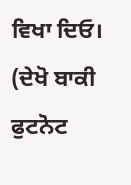ਵਿਖਾ ਦਿਓ।
(ਦੇਖੋ ਬਾਕੀ ਫੁਟਨੋਟ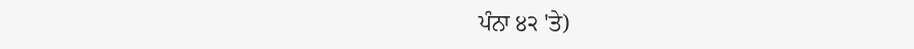ਪੰਨਾ ੪੨ 'ਤੇ)